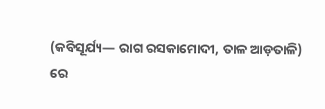(କବିସୂର୍ଯ୍ୟ— ରାଗ ରସକାମୋଦୀ, ତାଳ ଆଡ଼ତାଳି)
ରେ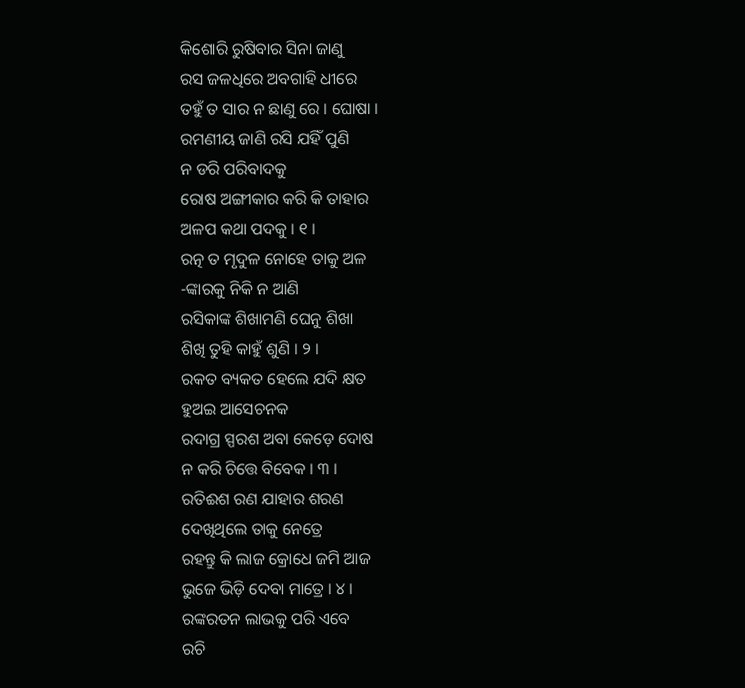କିଶୋରି ରୁଷିବାର ସିନା ଜାଣୁ
ରସ ଜଳଧିରେ ଅବଗାହି ଧୀରେ
ତହୁଁ ତ ସାର ନ ଛାଣୁ ରେ । ଘୋଷା ।
ରମଣୀୟ ଜାଣି ରସି ଯହିଁ ପୁଣି
ନ ଡରି ପରିବାଦକୁ
ରୋଷ ଅଙ୍ଗୀକାର କରି କି ତାହାର
ଅଳପ କଥା ପଦକୁ । ୧ ।
ରତ୍ନ ତ ମୃଦୁଳ ନୋହେ ତାକୁ ଅଳ
-ଙ୍କାରକୁ ନିକି ନ ଆଣି
ରସିକାଙ୍କ ଶିଖାମଣି ଘେନୁ ଶିଖା
ଶିଖି ତୁହି କାହୁଁ ଶୁଣି । ୨ ।
ରକତ ବ୍ୟକତ ହେଲେ ଯଦି କ୍ଷତ
ହୁଅଇ ଆସେଚନକ
ରଦାଗ୍ର ସ୍ପରଶ ଅବା କେଡ଼େ ଦୋଷ
ନ କରି ଚିତ୍ତେ ବିବେକ । ୩ ।
ରତିଈଶ ରଣ ଯାହାର ଶରଣ
ଦେଖିଥିଲେ ତାକୁ ନେତ୍ରେ
ରହନ୍ତୁ କି ଲାଜ କ୍ରୋଧେ ଜମି ଆଜ
ଭୁଜେ ଭିଡ଼ି ଦେବା ମାତ୍ରେ । ୪ ।
ରଙ୍କରତନ ଲାଭକୁ ପରି ଏବେ
ରଚି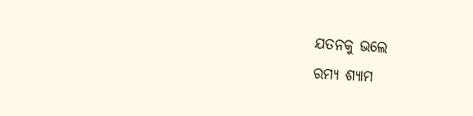ଯତନକୁ ଭଲେ
ରମ୍ୟ ଶ୍ୟାମ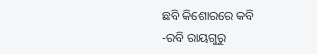ଛବି କିଶୋରରେ କବି
-ରବି ରାୟଗୁରୁ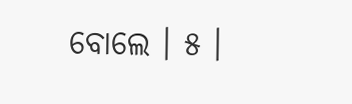ବୋଲେ । ୫ ।